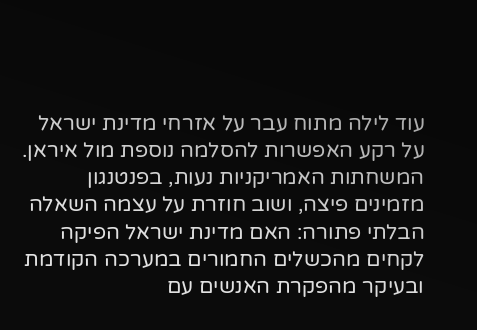עוד לילה מתוח עבר על אזרחי מדינת ישראל על רקע האפשרות להסלמה נוספת מול איראן. המשחתות האמריקניות נעות, בפנטנגון מזמינים פיצה, ושוב חוזרת על עצמה השאלה הבלתי פתורה: האם מדינת ישראל הפיקה לקחים מהכשלים החמורים במערכה הקודמת ובעיקר מהפקרת האנשים עם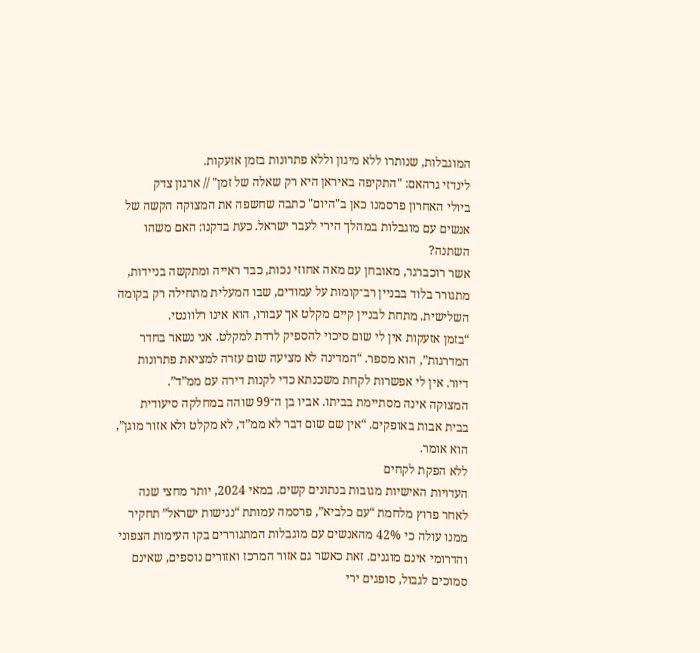המוגבלות, שנותרו ללא מיגון וללא פתרונות בזמן אזעקות.
לינדזי גרהאם: "התקיפה באיראן היא רק שאלה של זמן" // ארגון צדק
ביולי האחרון פרסמנו כאן ב"היום" כתבה שחשפה את המצוקה הקשה של אנשים עם מוגבלות במהלך הירי לעבר ישראל. כעת בדקנו: האם משהו השתנה?
אשר רוכברגר, מאובחן עם מאה אחוזי נכות, כבד ראייה ומתקשה בניידות, מתגורר בלוד בבניין רב־קומות על עמודים, שבו המעלית מתחילה רק בקומה השלישית. מתחת לבניין קיים מקלט אך עבורו, הוא אינו רלוונטי.
“בזמן אזעקות אין לי שום סיכוי להספיק לרדת למקלט. אני נשאר בחדר המדרגות”, הוא מספר. “המדינה לא מציעה שום עזרה למציאת פתרונות דיור. אין לי אפשרות לקחת משכנתא כדי לקנות דירה עם ממ”ד”.
המצוקה אינה מסתיימת בביתו. אביו בן ה־99 שוהה במחלקה סיעודית בבית אבות באופקים. “אין שם שום דבר לא ממ”ד, לא מקלט ולא אזור מוגן”, הוא אומר.
ללא הפקת לקחים
העדויות האישיות מגובות בנתונים קשים. במאי 2024, יותר מחצי שנה לאחר פרוץ מלחמת “עם כלביא”, פרסמה עמותת “נגישות ישראל” תחקיר ממנו עולה כי 42% מהאנשים עם מוגבלות המתגוררים בקו העימות הצפוני והדרומי אינם מוגנים. זאת כאשר גם אזור המרכז ואזורים נוספים, שאינם סמוכים לגבול, סופגים ירי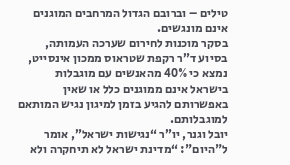טילים – וברובם הגדול המרחבים המוגנים אינם מונגשים.
בסקר מוכנות לחירום שערכה העמותה, בסיוע ד”ר רקפת שטראוס ממכון אינסייט, נמצא כי 40% מהאנשים עם מוגבלות בישראל אינם ממוגנים כלל או שאין באפשרותם להגיע בזמן למיגון נגיש המותאם למוגבלותם.
יובל וגנר, יו”ר “נגישות ישראל”, אומר ל"היום": “מדינת ישראל לא תיחקרה ולא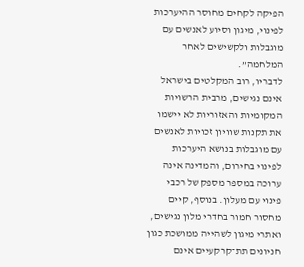הפיקה לקחים מחוסר ההיערכות לפינוי, מיגון וסיוע לאנשים עם מוגבלות ולקשישים לאחר המלחמה”.
לדבריו, רוב המקלטים בישראל אינם נגישים, מרבית הרשויות המקומיות והאזוריות לא יישמו את תקנות שוויון זכויות לאנשים עם מוגבלות בנושא היערכות לפינוי בחירום, והמדינה אינה ערוכה במספר מספק של רכבי פינוי עם מעלון. בנוסף, קיים מחסור חמור בחדרי מלון נגישים, ואתרי מיגון לשהייה ממושכת כגון חניונים תת־קרקעיים אינם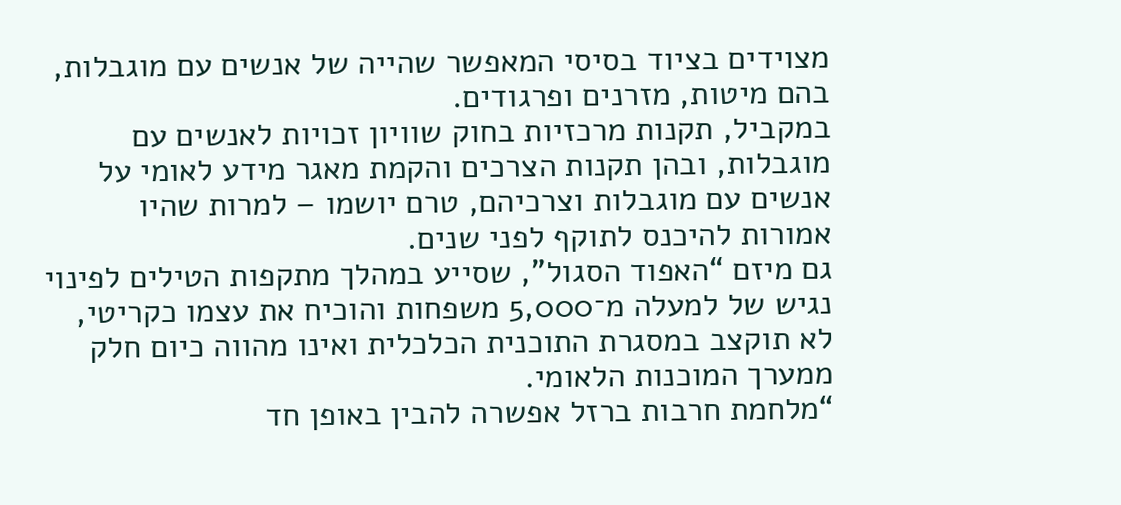מצוידים בציוד בסיסי המאפשר שהייה של אנשים עם מוגבלות, בהם מיטות, מזרנים ופרגודים.
במקביל, תקנות מרכזיות בחוק שוויון זכויות לאנשים עם מוגבלות, ובהן תקנות הצרכים והקמת מאגר מידע לאומי על אנשים עם מוגבלות וצרכיהם, טרם יושמו – למרות שהיו אמורות להיכנס לתוקף לפני שנים.
גם מיזם “האפוד הסגול”, שסייע במהלך מתקפות הטילים לפינוי נגיש של למעלה מ־5,000 משפחות והוכיח את עצמו כקריטי, לא תוקצב במסגרת התוכנית הכלכלית ואינו מהווה כיום חלק ממערך המוכנות הלאומי.
“מלחמת חרבות ברזל אפשרה להבין באופן חד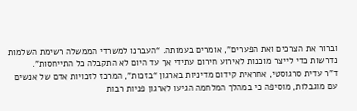וברור את הצרכים ואת הפערים”, אומרים בעמותה. “העברנו למשרדי הממשלה רשימת השלמות נדרשות כדי לייצר מוכנות לאירוע חירום עתידי אך עד היום לא התקבלה כל התייחסות”.
ד”ר עדית סרגוסטי, אחראית קידום מדיניות בארגון “בזכות”, המרכז לזכויות אדם של אנשים עם מוגבלות, מוסיפה כי במהלך המלחמה הגיעו לארגון פניות רבות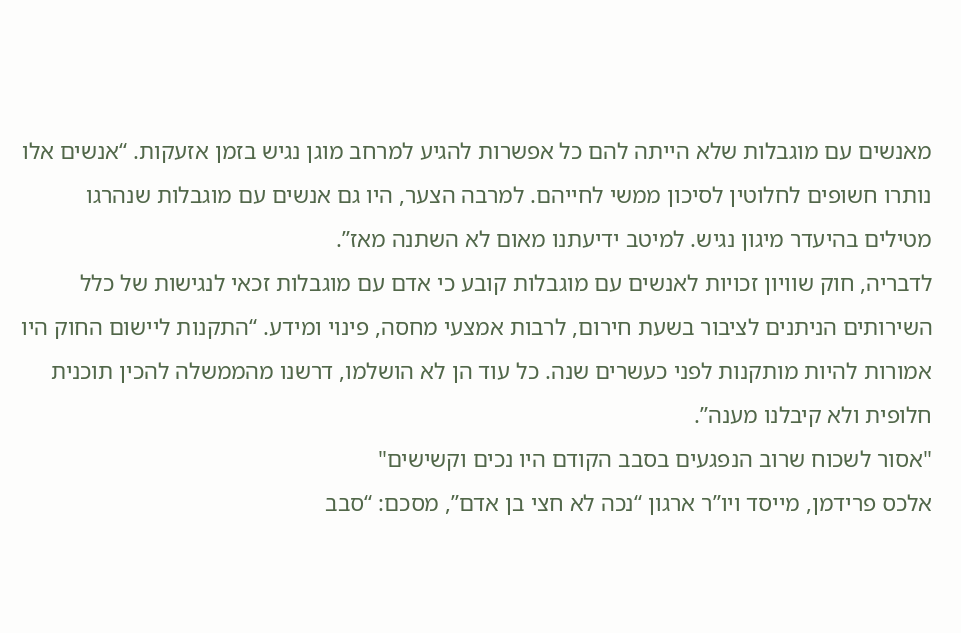מאנשים עם מוגבלות שלא הייתה להם כל אפשרות להגיע למרחב מוגן נגיש בזמן אזעקות. “אנשים אלו נותרו חשופים לחלוטין לסיכון ממשי לחייהם. למרבה הצער, היו גם אנשים עם מוגבלות שנהרגו מטילים בהיעדר מיגון נגיש. למיטב ידיעתנו מאום לא השתנה מאז”.
לדבריה, חוק שוויון זכויות לאנשים עם מוגבלות קובע כי אדם עם מוגבלות זכאי לנגישות של כלל השירותים הניתנים לציבור בשעת חירום, לרבות אמצעי מחסה, פינוי ומידע. “התקנות ליישום החוק היו אמורות להיות מותקנות לפני כעשרים שנה. כל עוד הן לא הושלמו, דרשנו מהממשלה להכין תוכנית חלופית ולא קיבלנו מענה”.
"אסור לשכוח שרוב הנפגעים בסבב הקודם היו נכים וקשישים"
אלכס פרידמן, מייסד ויו”ר ארגון “נכה לא חצי בן אדם”, מסכם: “סבב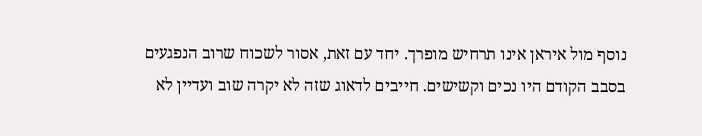נוסף מול איראן אינו תרחיש מופרך. יחד עם זאת, אסור לשכוח שרוב הנפגעים בסבב הקודם היו נכים וקשישים. חייבים לדאוג שזה לא יקרה שוב ועדיין לא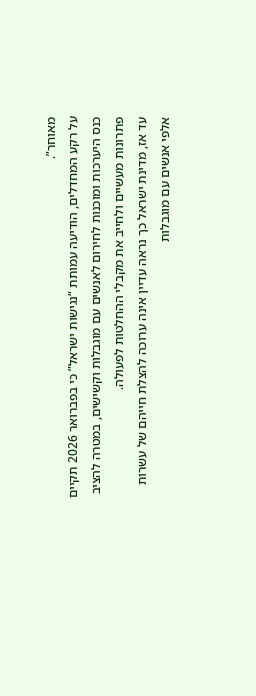מאוחר”.
על רקע המחדלים, הודיעה עמותת “נגישות ישראל” כי בפברואר 2026 תקיים כנס היערכות ומוכנות לחירום לאנשים עם מוגבלות וקשישים, במטרה להציב פתרונות מעשיים ולחייב את מקבלי ההחלטות לפעולה.
עד אז, מדינת ישראל כך נראה עדיין אינה ערוכה להצלת חייהם של עשרות אלפי אנשים עם מוגבלות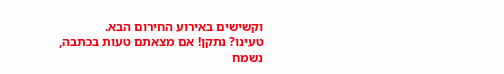וקשישים באירוע החירום הבא.
טעינו? נתקן! אם מצאתם טעות בכתבה, נשמח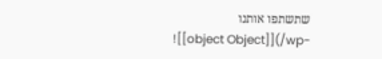שתשתפו אותנו
![[object Object]](/wp-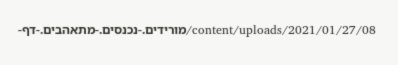content/uploads/2021/01/27/08/מורידים.-נכנסים.-מתאהבים.-דף-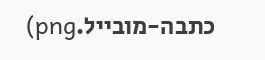כתבה-מובייל.png)